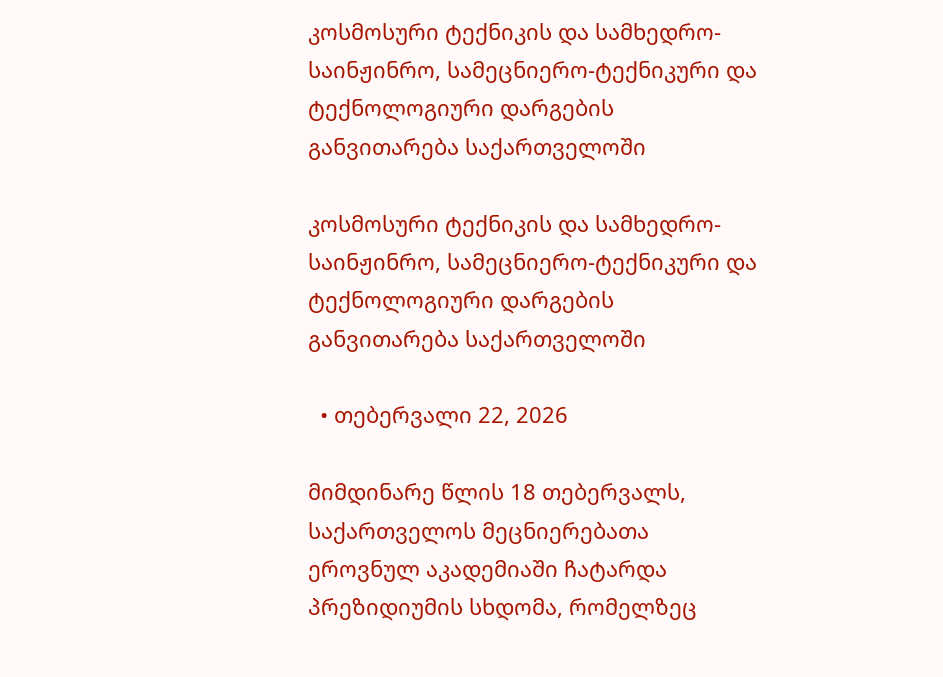კოსმოსური ტექნიკის და სამხედრო-საინჟინრო, სამეცნიერო-ტექნიკური და ტექნოლოგიური დარგების განვითარება საქართველოში

კოსმოსური ტექნიკის და სამხედრო-საინჟინრო, სამეცნიერო-ტექნიკური და ტექნოლოგიური დარგების განვითარება საქართველოში

  • თებერვალი 22, 2026

მიმდინარე წლის 18 თებერვალს, საქართველოს მეცნიერებათა ეროვნულ აკადემიაში ჩატარდა პრეზიდიუმის სხდომა, რომელზეც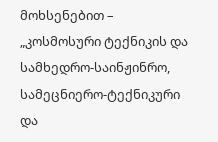მოხსენებით – „კოსმოსური ტექნიკის და სამხედრო-საინჟინრო, სამეცნიერო-ტექნიკური და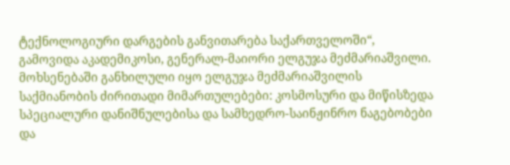ტექნოლოგიური დარგების განვითარება საქართველოში“, გამოვიდა აკადემიკოსი, გენერალ-მაიორი ელგუჯა მეძმარიაშვილი. მოხსენებაში განხილული იყო ელგუჯა მეძმარიაშვილის საქმიანობის ძირითადი მიმართულებები: კოსმოსური და მიწისზედა სპეციალური დანიშნულებისა და სამხედრო-საინჟინრო ნაგებობები და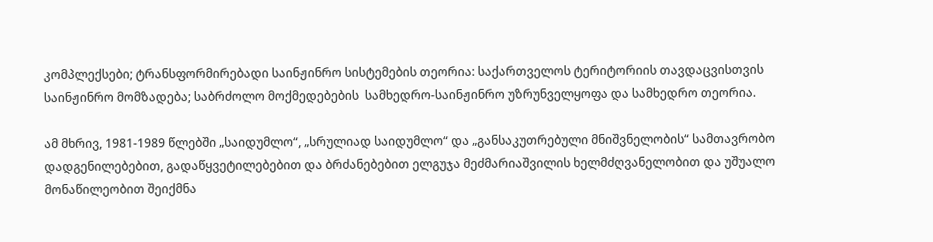კომპლექსები; ტრანსფორმირებადი საინჟინრო სისტემების თეორია: საქართველოს ტერიტორიის თავდაცვისთვის საინჟინრო მომზადება; საბრძოლო მოქმედებების  სამხედრო-საინჟინრო უზრუნველყოფა და სამხედრო თეორია.

ამ მხრივ, 1981-1989 წლებში „საიდუმლო“, „სრულიად საიდუმლო“ და „განსაკუთრებული მნიშვნელობის“ სამთავრობო დადგენილებებით, გადაწყვეტილებებით და ბრძანებებით ელგუჯა მეძმარიაშვილის ხელმძღვანელობით და უშუალო მონაწილეობით შეიქმნა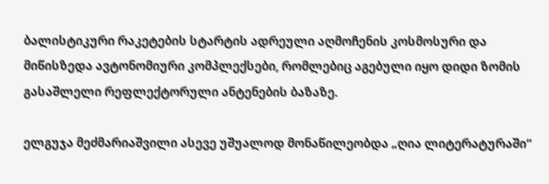ბალისტიკური რაკეტების სტარტის ადრეული აღმოჩენის კოსმოსური და მიწისზედა ავტონომიური კომპლექსები, რომლებიც აგებული იყო დიდი ზომის გასაშლელი რეფლექტორული ანტენების ბაზაზე.

ელგუჯა მეძმარიაშვილი ასევე უშუალოდ მონაწილეობდა „ღია ლიტერატურაში“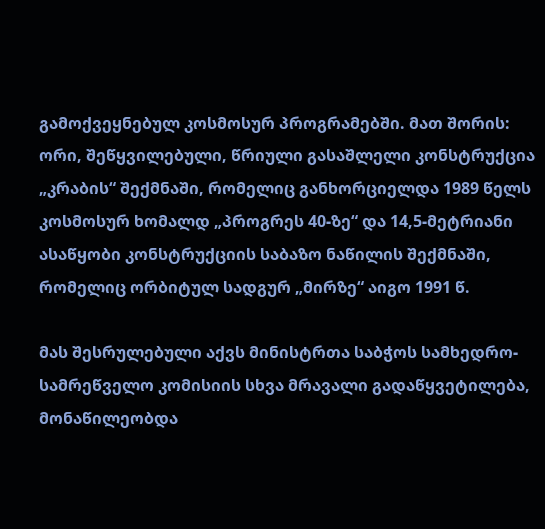გამოქვეყნებულ კოსმოსურ პროგრამებში. მათ შორის: ორი, შეწყვილებული, წრიული გასაშლელი კონსტრუქცია „კრაბის“ შექმნაში, რომელიც განხორციელდა 1989 წელს კოსმოსურ ხომალდ „პროგრეს 40-ზე“ და 14,5-მეტრიანი ასაწყობი კონსტრუქციის საბაზო ნაწილის შექმნაში, რომელიც ორბიტულ სადგურ „მირზე“ აიგო 1991 წ.

მას შესრულებული აქვს მინისტრთა საბჭოს სამხედრო-სამრეწველო კომისიის სხვა მრავალი გადაწყვეტილება, მონაწილეობდა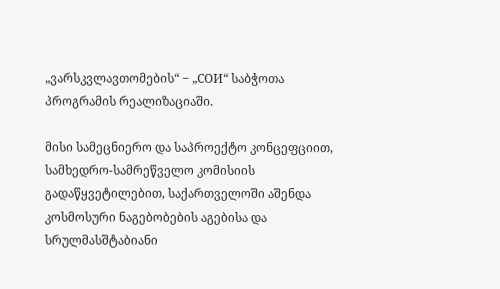„ვარსკვლავთომების“ ‒ „СОИ“ საბჭოთა პროგრამის რეალიზაციაში.

მისი სამეცნიერო და საპროექტო კონცეფციით, სამხედრო-სამრეწველო კომისიის გადაწყვეტილებით, საქართველოში აშენდა კოსმოსური ნაგებობების აგებისა და სრულმასშტაბიანი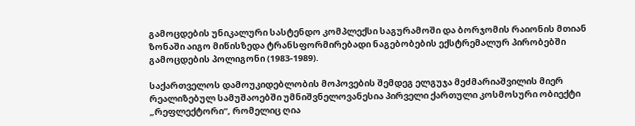გამოცდების უნიკალური სასტენდო კომპლექსი საგურამოში და ბორჯომის რაიონის მთიან ზონაში აიგო მიწისზედა ტრანსფორმირებადი ნაგებობების ექსტრემალურ პირობებში გამოცდების პოლიგონი (1983-1989).

საქართველოს დამოუკიდებლობის მოპოვების შემდეგ ელგუჯა მეძმარიაშვილის მიერ რეალიზებულ სამუშაოებში უმნიშვნელოვანესია პირველი ქართული კოსმოსური ობიექტი „რეფლექტორი“, რომელიც ღია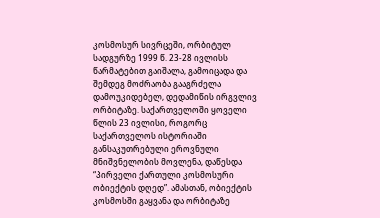კოსმოსურ სივრცეში, ორბიტულ სადგურზე 1999 წ. 23-28 ივლისს წარმატებით გაიშალა, გამოიცადა და შემდეგ მოძრაობა გააგრძელა დამოუკიდებელ, დედამიწის ირგვლივ ორბიტაზე. საქართველოში ყოველი წლის 23 ივლისი, როგორც საქართველოს ისტორიაში განსაკუთრებული ეროვნული მნიშვნელობის მოვლენა, დაწესდა “პირველი ქართული კოსმოსური ობიექტის დღედ”. ამასთან, ობიექტის კოსმოსში გაყვანა და ორბიტაზე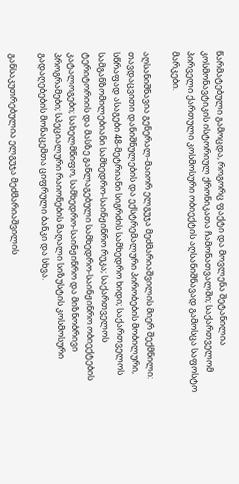წარმატებული გამოცდა, როგორც ფაქტი და მოვლენა შეტანილია კოსმონავტიკის ისტორიულ ქრონიკათა ჩამონათვალში; საქართველომ პირველი ქართული კოსმოსური ობიექტის აღსანიშნავად გამოსცა საფოსტო მარკები.

აღსანიშნავია გენერალ-მაიორ ელგუჯა მეძმარიაშვილის მიერ შექმნილი: თავდაცვითი დანიშნულების და ექსტრემალური პირობების მობილური, სწრაფად ასაგები 48-მეტრიანი სიგრძის სამხედრო ხიდი; საქართველოს სამგანზომილებიანი სამხედრო-საინჟინრო რუკა; საქართველოს ტერიტორიის და მასზე განლაგებული სამხედრო-საინჟინრო ობიექტების  კატალოგები; სახელმწიფო, სამხედრო-საინჟინრო და მიზნობრივი პროგრამები; სპეციალური რაიონების მაღალი სიზუსტის კოსმოსური გადაღებების მონაცემთა ციფრული ბანკი და სხვა.

განსაკუთრებულია ელგუჯა მეძმარიაშვილის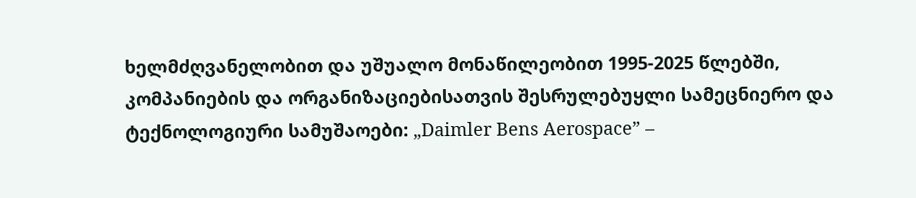ხელმძღვანელობით და უშუალო მონაწილეობით 1995-2025 წლებში, კომპანიების და ორგანიზაციებისათვის შესრულებუყლი სამეცნიერო და ტექნოლოგიური სამუშაოები: „Daimler Bens Aerospace” –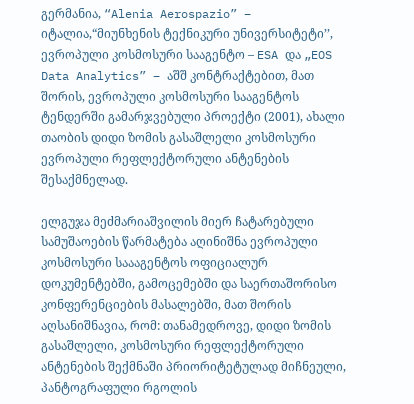გერმანია, “Alenia Aerospazio” – იტალია,“მიუნხენის ტექნიკური უნივერსიტეტი’’, ევროპული კოსმოსური სააგენტო – ESA და „EOS Data Analytics” – აშშ კონტრაქტებით, მათ შორის, ევროპული კოსმოსური სააგენტოს ტენდერში გამარჯვებული პროექტი (2001), ახალი თაობის დიდი ზომის გასაშლელი კოსმოსური ევროპული რეფლექტორული ანტენების შესაქმნელად.

ელგუჯა მეძმარიაშვილის მიერ ჩატარებული სამუშაოების წარმატება აღინიშნა ევროპული კოსმოსური საააგენტოს ოფიციალურ დოკუმენტებში, გამოცემებში და საერთაშორისო კონფერენციების მასალებში, მათ შორის აღსანიშნავია, რომ: თანამედროვე, დიდი ზომის გასაშლელი, კოსმოსური რეფლექტორული ანტენების შექმნაში პრიორიტეტულად მიჩნეული, პანტოგრაფული რგოლის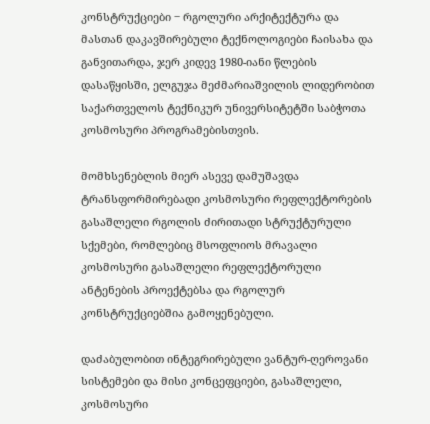კონსტრუქციები ‒ რგოლური არქიტექტურა და მასთან დაკავშირებული ტექნოლოგიები ჩაისახა და განვითარდა, ჯერ კიდევ 1980-იანი წლების დასაწყისში, ელგუჯა მეძმარიაშვილის ლიდერობით საქართველოს ტექნიკურ უნივერსიტეტში საბჭოთა კოსმოსური პროგრამებისთვის.

მომხსენებლის მიერ ასევე დამუშავდა ტრანსფორმირებადი კოსმოსური რეფლექტორების გასაშლელი რგოლის ძირითადი სტრუქტურული სქემები, რომლებიც მსოფლიოს მრავალი კოსმოსური გასაშლელი რეფლექტორული ანტენების პროექტებსა და რგოლურ კონსტრუქციებშია გამოყენებული.

დაძაბულობით ინტეგრირებული ვანტურ-ღეროვანი სისტემები და მისი კონცეფციები, გასაშლელი, კოსმოსური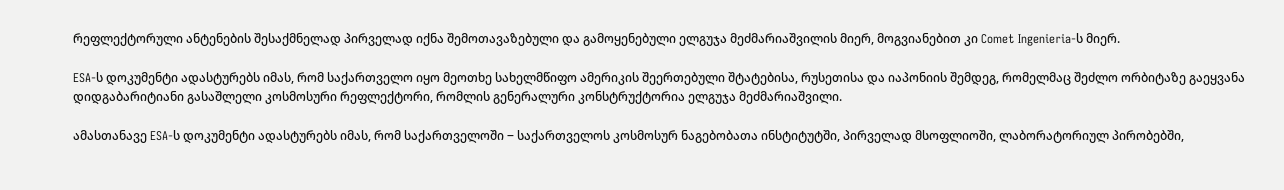რეფლექტორული ანტენების შესაქმნელად პირველად იქნა შემოთავაზებული და გამოყენებული ელგუჯა მეძმარიაშვილის მიერ, მოგვიანებით კი Comet Ingenieria-ს მიერ.

ESA-ს დოკუმენტი ადასტურებს იმას, რომ საქართველო იყო მეოთხე სახელმწიფო ამერიკის შეერთებული შტატებისა, რუსეთისა და იაპონიის შემდეგ, რომელმაც შეძლო ორბიტაზე გაეყვანა დიდგაბარიტიანი გასაშლელი კოსმოსური რეფლექტორი, რომლის გენერალური კონსტრუქტორია ელგუჯა მეძმარიაშვილი.

ამასთანავე ESA-ს დოკუმენტი ადასტურებს იმას, რომ საქართველოში ‒ საქართველოს კოსმოსურ ნაგებობათა ინსტიტუტში, პირველად მსოფლიოში, ლაბორატორიულ პირობებში,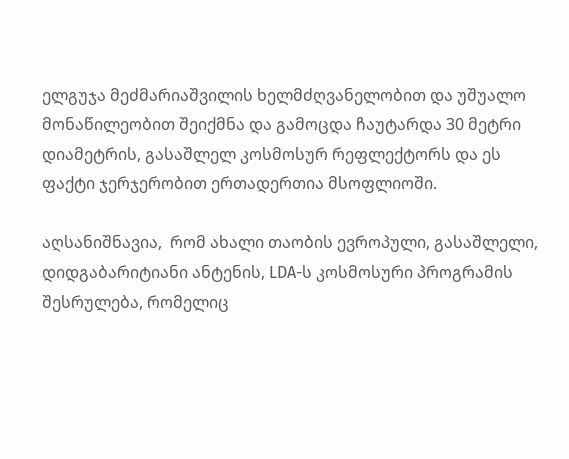ელგუჯა მეძმარიაშვილის ხელმძღვანელობით და უშუალო მონაწილეობით შეიქმნა და გამოცდა ჩაუტარდა 30 მეტრი დიამეტრის, გასაშლელ კოსმოსურ რეფლექტორს და ეს ფაქტი ჯერჯერობით ერთადერთია მსოფლიოში.

აღსანიშნავია,  რომ ახალი თაობის ევროპული, გასაშლელი, დიდგაბარიტიანი ანტენის, LDA-ს კოსმოსური პროგრამის შესრულება, რომელიც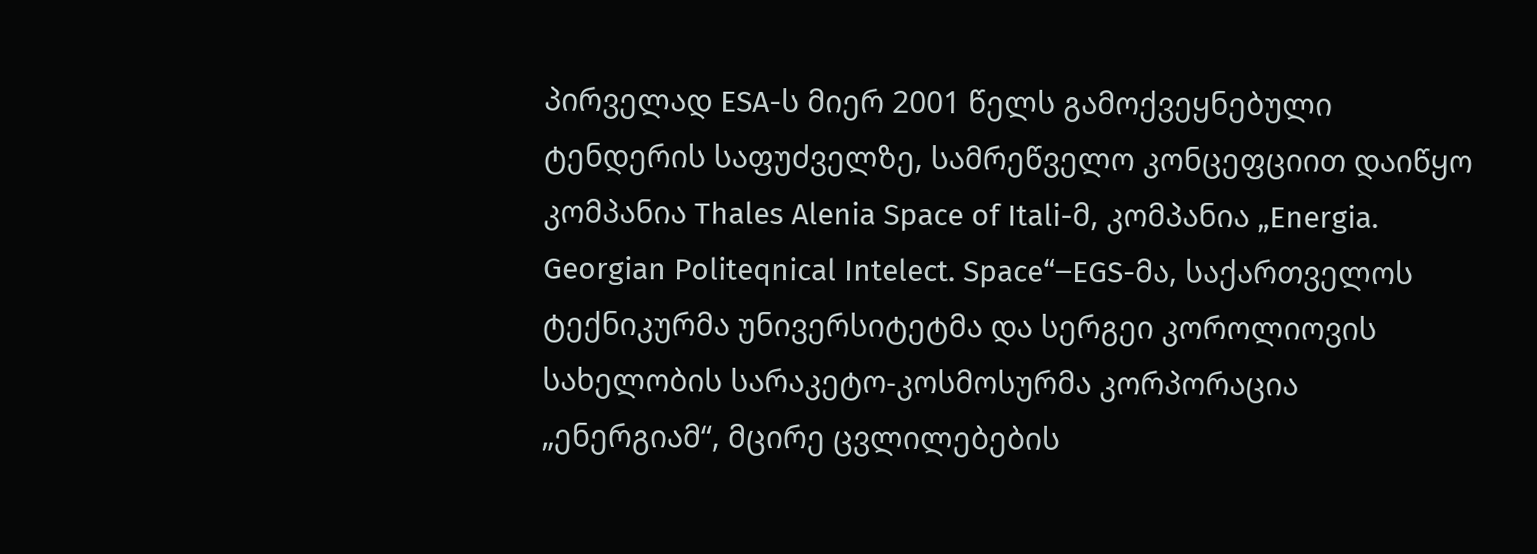პირველად ESA-ს მიერ 2001 წელს გამოქვეყნებული ტენდერის საფუძველზე, სამრეწველო კონცეფციით დაიწყო კომპანია Thales Alenia Space of Itali-მ, კომპანია „Energia. Georgian Politeqnical Intelect. Space“‒EGS-მა, საქართველოს ტექნიკურმა უნივერსიტეტმა და სერგეი კოროლიოვის სახელობის სარაკეტო-კოსმოსურმა კორპორაცია „ენერგიამ“, მცირე ცვლილებების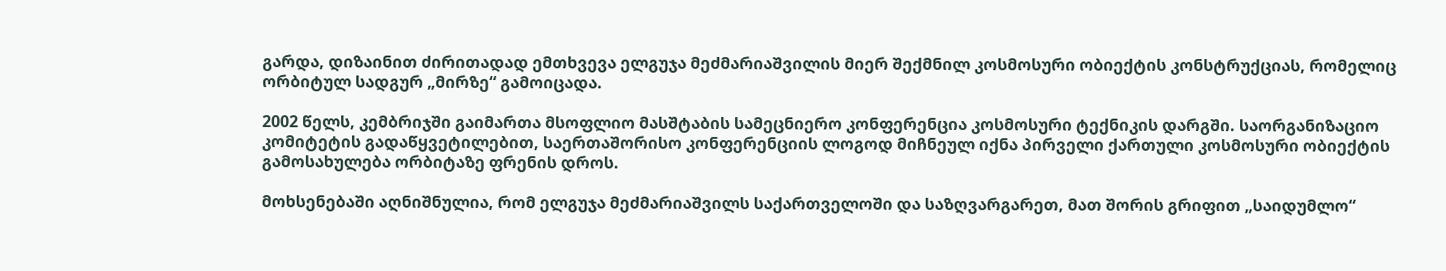გარდა, დიზაინით ძირითადად ემთხვევა ელგუჯა მეძმარიაშვილის მიერ შექმნილ კოსმოსური ობიექტის კონსტრუქციას, რომელიც ორბიტულ სადგურ „მირზე“ გამოიცადა.

2002 წელს, კემბრიჯში გაიმართა მსოფლიო მასშტაბის სამეცნიერო კონფერენცია კოსმოსური ტექნიკის დარგში. საორგანიზაციო კომიტეტის გადაწყვეტილებით, საერთაშორისო კონფერენციის ლოგოდ მიჩნეულ იქნა პირველი ქართული კოსმოსური ობიექტის გამოსახულება ორბიტაზე ფრენის დროს.

მოხსენებაში აღნიშნულია, რომ ელგუჯა მეძმარიაშვილს საქართველოში და საზღვარგარეთ, მათ შორის გრიფით „საიდუმლო“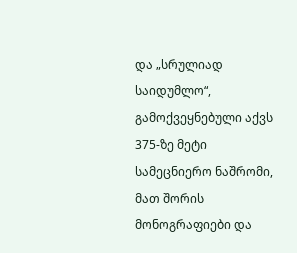და „სრულიად საიდუმლო“, გამოქვეყნებული აქვს 375-ზე მეტი სამეცნიერო ნაშრომი, მათ შორის მონოგრაფიები და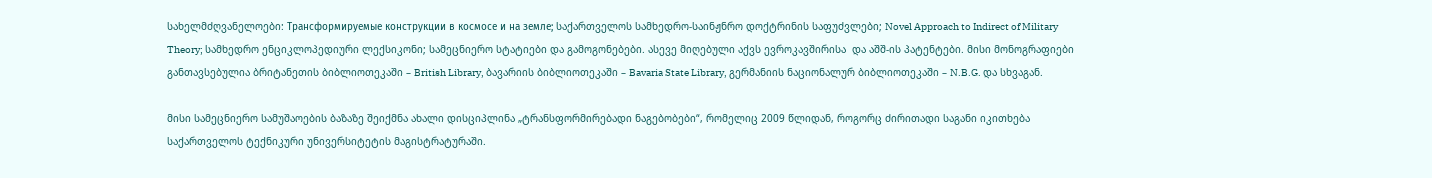სახელმძღვანელოები: Трансформируемые конструкции в космосе и на земле; საქართველოს სამხედრო-საინჟნრო დოქტრინის საფუძვლები; Novel Approach to Indirect of Military Theory; სამხედრო ენციკლოპედიური ლექსიკონი; სამეცნიერო სტატიები და გამოგონებები. ასევე მიღებული აქვს ევროკავშირისა  და აშშ-ის პატენტები. მისი მონოგრაფიები განთავსებულია ბრიტანეთის ბიბლიოთეკაში – British Library, ბავარიის ბიბლიოთეკაში – Bavaria State Library, გერმანიის ნაციონალურ ბიბლიოთეკაში – N.B.G. და სხვაგან.

მისი სამეცნიერო სამუშაოების ბაზაზე შეიქმნა ახალი დისციპლინა „ტრანსფორმირებადი ნაგებობები“, რომელიც 2009 წლიდან, როგორც ძირითადი საგანი იკითხება საქართველოს ტექნიკური უნივერსიტეტის მაგისტრატურაში.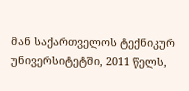მან საქართველოს ტექნიკურ უნივერსიტეტში, 2011 წელს,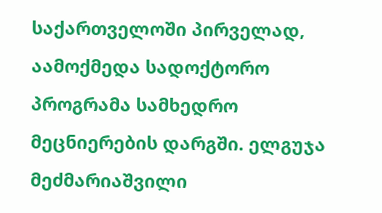საქართველოში პირველად, აამოქმედა სადოქტორო პროგრამა სამხედრო მეცნიერების დარგში. ელგუჯა მეძმარიაშვილი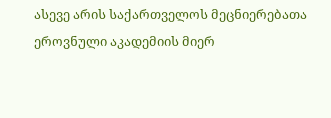ასევე არის საქართველოს მეცნიერებათა ეროვნული აკადემიის მიერ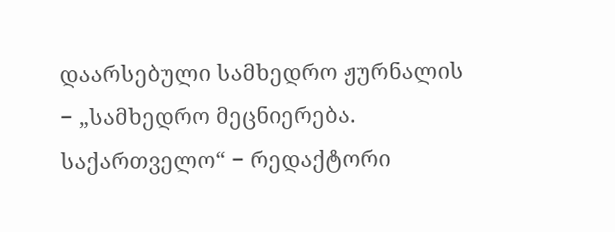დაარსებული სამხედრო ჟურნალის − „სამხედრო მეცნიერება. საქართველო“ − რედაქტორი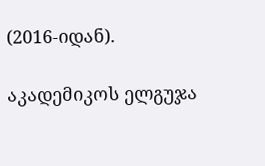(2016-იდან).

აკადემიკოს ელგუჯა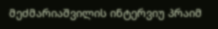მეძმარიაშვილის ინტერვიუ პრაიმ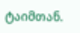ტაიმთან.